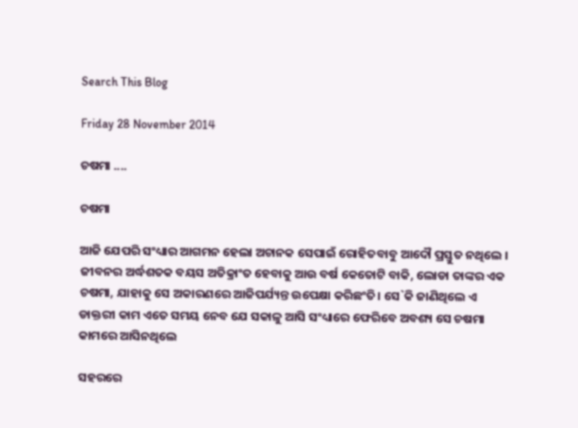Search This Blog

Friday 28 November 2014

ଚଷମା ....

ଚଷମା

ଆଜି ଯେପରି ସଂଧ୍ୟାର ଆଗମନ ହେଲା ଅଚାନକ ସେପାଇଁ ରୋହିତବାବୁ ଆଦୌ ପ୍ରସ୍ତୁତ ନଥିଲେ । ଜୀବନର ଅର୍ଦ୍ଧଶତକ ବୟସ ଅତିକ୍ରାଂତ ହେବାକୁ ଆଉ ବର୍ଷ କେତୋଟି ବାକି, ଲୋଡା ତାଙ୍କର ଏକ ଚଷମା, ଯାହାକୁ ସେ ଅକାରଣରେ ଆଜିପର୍ଯ୍ୟନ୍ତ ଉପେକ୍ଷା କରିଛଂତି। ସେ`କି ଜାଣିଥିଲେ ଏ ଡାକ୍ତରୀ କାମ ଏତେ ସମୟ ନେବ ଯେ ସକାଳୁ ଆସି ସଂଧ୍ୟାରେ ଫେରିବେ ଅବଶ୍ୟ ସେ ଚଷମା କାମରେ ଆସିନଥିଲେ

ସହରରେ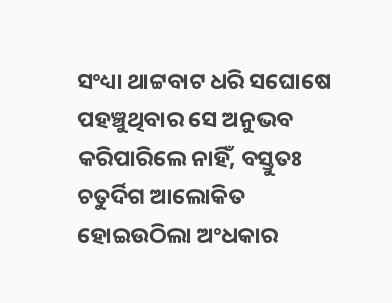ସଂଧ୍ୟା ଥାଟ୍ଟବାଟ ଧରି ସଘୋଷେ ପହଞ୍ଚୁଥିବାର ସେ ଅନୁଭବ କରିପାରିଲେ ନାହିଁ, ବସ୍ତୁତଃ ଚତୁର୍ଦିଗ ଆଲୋକିତ ହୋଇଉଠିଲା ଅଂଧକାର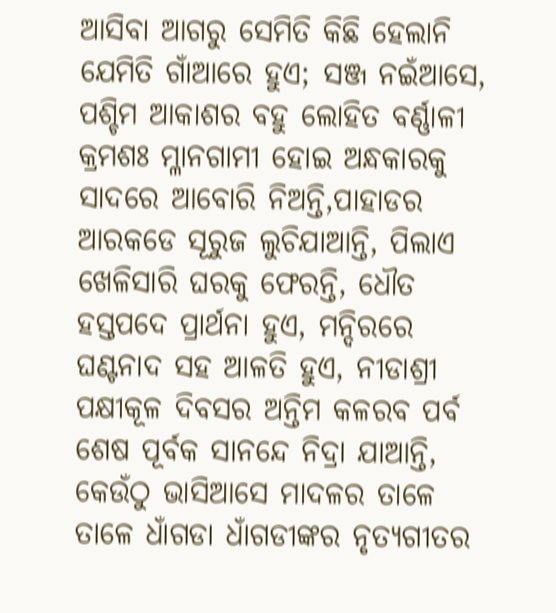ଆସିବା ଆଗରୁ ସେମିତି କିଛି ହେଲାନି ଯେମିତି ଗାଁଆରେ ହୁଏ; ସଞ୍ଜ ନଇଁଆସେ, ପଶ୍ଚିମ ଆକାଶର ବହୁ ଲୋହିତ ବର୍ଣ୍ଣାଳୀ କ୍ରମଶଃ ମ୍ଳାନଗାମୀ ହୋଇ ଅନ୍ଧକାରକୁ ସାଦରେ ଆବୋରି ନିଅନ୍ତି,ପାହାଡର ଆରକଡେ ସୂରୁଜ ଲୁଚିଯାଆନ୍ତି, ପିଲାଏ ଖେଳିସାରି ଘରକୁ ଫେରନ୍ତି, ଧୌତ ହସ୍ତପଦେ ପ୍ରାର୍ଥନା ହୁଏ, ମନ୍ଦିରରେ ଘଣ୍ଟନାଦ ସହ ଆଳତି ହୁଏ, ନୀଡାଶ୍ରୀ ପକ୍ଷୀକୂଳ ଦିବସର ଅନ୍ତିମ କଳରବ ପର୍ବ ଶେଷ ପୂର୍ବକ ସାନନ୍ଦେ ନିଦ୍ରା ଯାଆନ୍ତି, କେଉଁଠୁ ଭାସିଆସେ ମାଦଳର ତାଳେ ତାଳେ ଧାଁଗଡା ଧାଁଗଡୀଙ୍କର ନୃତ୍ୟଗୀତର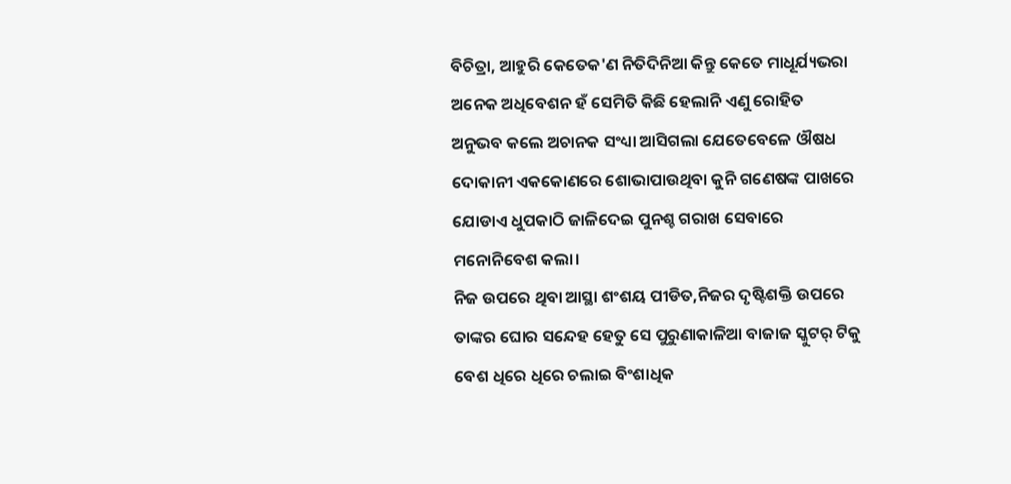ବିଚିତ୍ରା, ଆହୁରି କେତେକ'ଣ ନିତିଦିନିଆ କିନ୍ତୁ କେତେ ମାଧୂର୍ଯ୍ୟଭରା ଅନେକ ଅଧିବେଶନ ହଁ ସେମିତି କିଛି ହେଲାନି ଏଣୁ ରୋହିତ ଅନୁଭବ କଲେ ଅଚାନକ ସଂଧ୍ୟା ଆସିଗଲା ଯେତେବେଳେ ଔଷଧ ଦୋକାନୀ ଏକକୋଣରେ ଶୋଭାପାଉଥିବା କୁନି ଗଣେଷଙ୍କ ପାଖରେ ଯୋଡାଏ ଧୁପକାଠି ଜାଳିଦେଇ ପୁନଶ୍ଚ ଗରାଖ ସେବାରେ ମନୋନିବେଶ କଲା।
ନିଜ ଉପରେ ଥିବା ଆସ୍ଥା ଶଂଶୟ ପୀଡିତ,ନିଜର ଦୃଷ୍ଟିଶକ୍ତି ଉପରେ ତାଙ୍କର ଘୋର ସନ୍ଦେହ ହେତୁ ସେ ପୁରୁଣାକାଳିଆ ବାଜାଜ ସ୍କୁଟର୍ ଟିକୁ ବେଶ ଧିରେ ଧିରେ ଚଲାଇ ବିଂଶାଧିକ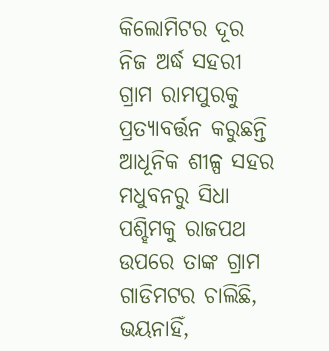କିଲୋମିଟର ଦୂର ନିଜ ଅର୍ଦ୍ଧ ସହରୀ ଗ୍ରାମ ରାମପୁରକୁ ପ୍ରତ୍ୟାବର୍ତ୍ତନ କରୁଛନ୍ତି ଆଧୂନିକ ଶୀଳ୍ପ ସହର ମଧୁବନରୁ ସିଧା ପଶ୍ହିମକୁ ରାଜପଥ ଉପରେ ତାଙ୍କ ଗ୍ରାମ ଗାଡିମଟର ଚାଲିଛି, ଭୟନାହିଁ,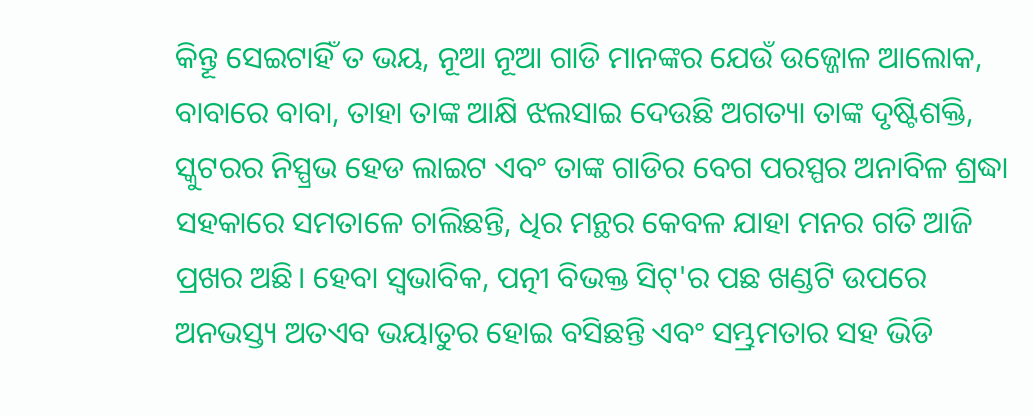କିନ୍ତୂ ସେଇଟାହିଁ ତ ଭୟ, ନୂଆ ନୂଆ ଗାଡି ମାନଙ୍କର ଯେଉଁ ଉଜ୍ଜୋଳ ଆଲୋକ, ବାବାରେ ବାବା, ତାହା ତାଙ୍କ ଆକ୍ଷି ଝଲସାଇ ଦେଉଛି ଅଗତ୍ୟା ତାଙ୍କ ଦୃଷ୍ଟିଶକ୍ତି, ସ୍କୁଟରର ନିସ୍ପ୍ରଭ ହେଡ ଲାଇଟ ଏବଂ ତାଙ୍କ ଗାଡିର ବେଗ ପରସ୍ପର ଅନାବିଳ ଶ୍ରଦ୍ଧା ସହକାରେ ସମତାଳେ ଚାଲିଛନ୍ତି, ଧିର ମନ୍ଥର କେବଳ ଯାହା ମନର ଗତି ଆଜି ପ୍ରଖର ଅଛି। ହେବା ସ୍ୱଭାବିକ, ପତ୍ନୀ ବିଭକ୍ତ ସିଟ୍'ର ପଛ ଖଣ୍ଡଟି ଉପରେ ଅନଭସ୍ତ୍ୟ ଅତଏବ ଭୟାତୁର ହୋଇ ବସିଛନ୍ତି ଏବଂ ସମ୍ଭ୍ରମତାର ସହ ଭିଡି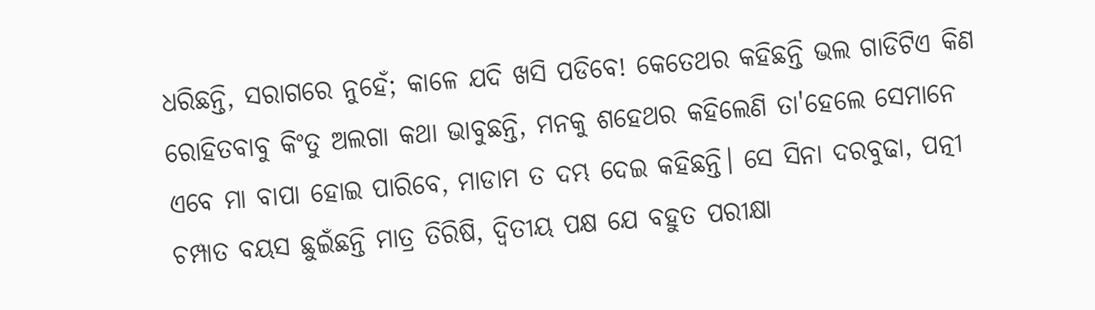ଧରିଛନ୍ତି, ସରାଗରେ ନୁହେଁ; କାଳେ ଯଦି ଖସି ପଡିବେ! କେତେଥର କହିଛନ୍ତି ଭଲ ଗାଡିଟିଏ କିଣ ରୋହିତବାବୁ କିଂତୁ ଅଲଗା କଥା ଭାବୁଛନ୍ତି, ମନକୁ ଶହେଥର କହିଲେଣି ତା'ହେଲେ ସେମାନେ ଏବେ ମା ବାପା ହୋଇ ପାରିବେ, ମାଡାମ ତ ଦମ୍ଭ ଦେଇ କହିଛନ୍ତି। ସେ ସିନା ଦରବୁଢା, ପତ୍ନୀ ଚମ୍ପାତ ବୟସ ଛୁଇଁଛନ୍ତି ମାତ୍ର ତିରିଷି, ଦ୍ୱିତୀୟ ପକ୍ଷ ଯେ ବହୁତ ପରୀକ୍ଷା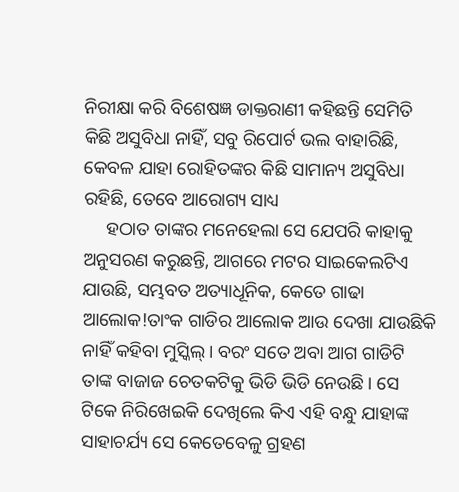ନିରୀକ୍ଷା କରି ବିଶେଷଜ୍ଞ ଡାକ୍ତରାଣୀ କହିଛନ୍ତି ସେମିତି କିଛି ଅସୁବିଧା ନାହିଁ, ସବୁ ରିପୋର୍ଟ ଭଲ ବାହାରିଛି, କେବଳ ଯାହା ରୋହିତଙ୍କର କିଛି ସାମାନ୍ୟ ଅସୁବିଧା ରହିଛି, ତେବେ ଆରୋଗ୍ୟ ସାଧ୍ୟ
     ହଠାତ ତାଙ୍କର ମନେହେଲା ସେ ଯେପରି କାହାକୁ ଅନୁସରଣ କରୁଛନ୍ତି, ଆଗରେ ମଟର ସାଇକେଲଟିଏ ଯାଉଛି, ସମ୍ଭବତ ଅତ୍ୟାଧୂନିକ, କେତେ ଗାଢା ଆଲୋକ!ତାଂକ ଗାଡିର ଆଲୋକ ଆଉ ଦେଖା ଯାଉଛିକି ନାହିଁ କହିବା ମୁସ୍କିଲ୍। ବରଂ ସତେ ଅବା ଆଗ ଗାଡିଟି  ତାଙ୍କ ବାଜାଜ ଚେତକଟିକୁ ଭିଡି ଭିଡି ନେଉଛି। ସେ ଟିକେ ନିରିଖେଇକି ଦେଖିଲେ କିଏ ଏହି ବନ୍ଧୁ ଯାହାଙ୍କ ସାହାଚର୍ଯ୍ୟ ସେ କେତେବେଳୁ ଗ୍ରହଣ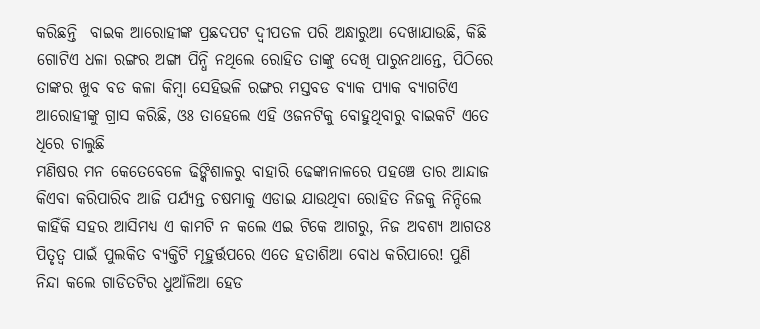କରିଛନ୍ତି  ବାଇକ ଆରୋହୀଙ୍କ ପ୍ରଛଦପଟ ଦ୍ୱୀପତଳ ପରି ଅନ୍ଧାରୁଆ ଦେଖାଯାଉଛି, କିଛି ଗୋଟିଏ ଧଳା ରଙ୍ଗର ଅଙ୍ଗା ପିନ୍ଧି ନଥିଲେ ରୋହିତ ତାଙ୍କୁ ଦେଖି ପାରୁନଥାନ୍ତେ, ପିଠିରେ ତାଙ୍କର ଖୁବ ବଡ କଳା କିମ୍ବା ସେହିଭଳି ରଙ୍ଗର ମସ୍ତବଡ ବ୍ୟାକ ପ୍ୟାକ ବ୍ୟାଗଟିଏ ଆରୋହୀଙ୍କୁ ଗ୍ରାସ କରିଛି, ଓଃ ତାହେଲେ ଏହି ଓଜନଟିକୁ ବୋହୁଥିବାରୁ ବାଇକଟି ଏତେ ଧିରେ ଚାଲୁଛି
ମଣିଷର ମନ କେତେବେଳେ ଢିଙ୍କିଶାଳରୁ ବାହାରି ଢେଙ୍କାନାଳରେ ପହଞ୍ଚେ ତାର ଆନ୍ଦାଜ କିଏବା କରିପାରିବ ଆଜି ପର୍ଯ୍ୟନ୍ତ ଚଷମାକୁ ଏଡାଇ ଯାଉଥିବା ରୋହିତ ନିଜକୁ ନିନ୍ଦିଲେ କାହିଁକି ସହର ଆସିମଧ୍ୟ ଏ କାମଟି ନ କଲେ ଏଇ ଟିକେ ଆଗରୁ, ନିଜ ଅବଶ୍ୟ ଆଗତଃ ପିତୃତ୍ୱ ପାଇଁ ପୁଲକିତ ବ୍ୟକ୍ତିଟି ମୂହୁର୍ତ୍ତପରେ ଏତେ ହତାଶିଆ ବୋଧ କରିପାରେ! ପୁଣି ନିନ୍ଦା କଲେ ଗାଡିତଟିର ଧୁଆଁଳିଆ ହେଡ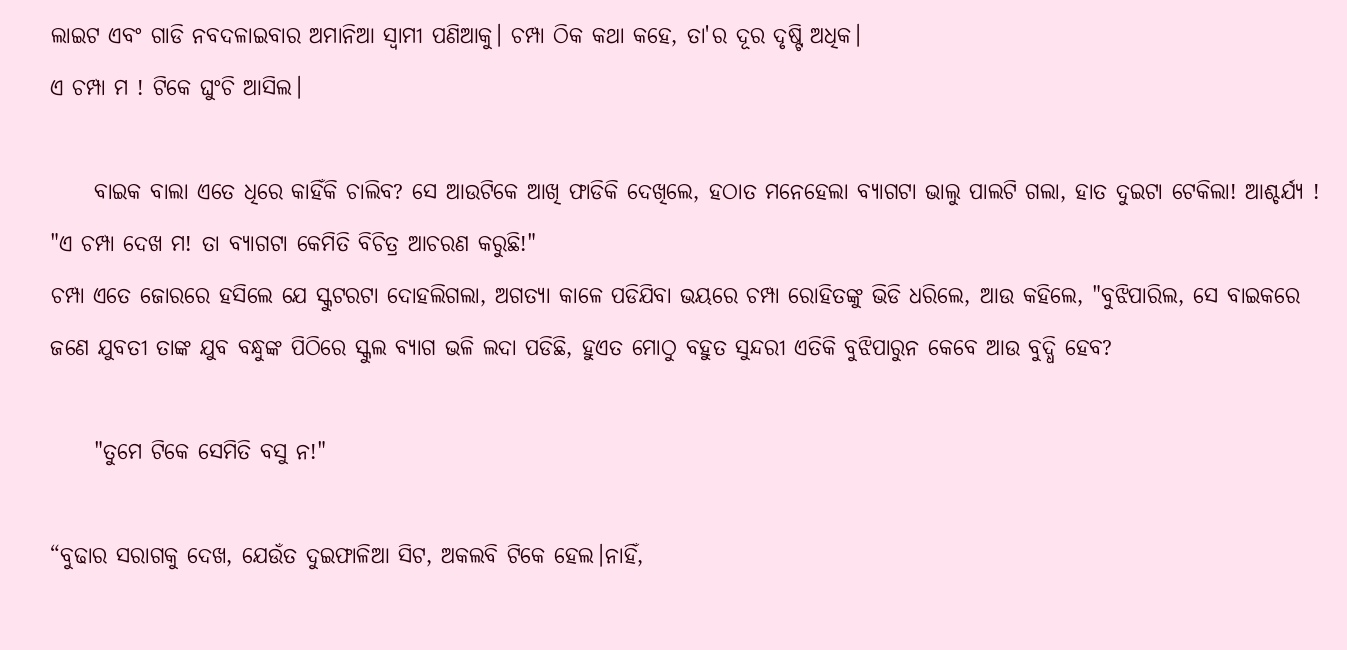ଲାଇଟ ଏବଂ ଗାଡି ନବଦଳାଇବାର ଅମାନିଆ ସ୍ୱାମୀ ପଣିଆକୁ। ଚମ୍ପା ଠିକ କଥା କହେ, ତା'ର ଦୂର ଦୃଷ୍ଟି ଅଧିକ।
ଏ ଚମ୍ପା ମ ! ଟିକେ ଘୁଂଚି ଆସିଲ।

     ବାଇକ ବାଲା ଏତେ ଧିରେ କାହିଁକି ଚାଲିବ? ସେ ଆଉଟିକେ ଆଖି ଫାଡିକି ଦେଖିଲେ, ହଠାତ ମନେହେଲା ବ୍ୟାଗଟା ଭାଲୁ ପାଲଟି ଗଲା, ହାତ ଦୁଇଟା ଟେକିଲା! ଆଶ୍ଚର୍ଯ୍ୟ !
"ଏ ଚମ୍ପା ଦେଖ ମ! ତା ବ୍ୟାଗଟା କେମିତି ବିଚିତ୍ର ଆଚରଣ କରୁଛି!"
ଚମ୍ପା ଏତେ ଜୋରରେ ହସିଲେ ଯେ ସ୍କୁଟରଟା ଦୋହଲିଗଲା, ଅଗତ୍ୟା କାଳେ ପଡିଯିବା ଭୟରେ ଚମ୍ପା ରୋହିତଙ୍କୁ ଭିଡି ଧରିଲେ, ଆଉ କହିଲେ, "ବୁଝିପାରିଲ, ସେ ବାଇକରେ ଜଣେ ଯୁବତୀ ତାଙ୍କ ଯୁବ ବନ୍ଧୁଙ୍କ ପିଠିରେ ସ୍କୁଲ ବ୍ୟାଗ ଭଳି ଲଦା ପଡିଛି, ହୁଏତ ମୋଠୁ ବହୁତ ସୁନ୍ଦରୀ ଏତିକି ବୁଝିପାରୁନ କେବେ ଆଉ ବୁଦ୍ଧି ହେବ?

     "ତୁମେ ଟିକେ ସେମିତି ବସୁ ନ!"

“ବୁଢାର ସରାଗକୁ ଦେଖ, ଯେଉଁତ ଦୁଇଫାଳିଆ ସିଟ, ଅକଲବି ଟିକେ ହେଲ।ନାହିଁ,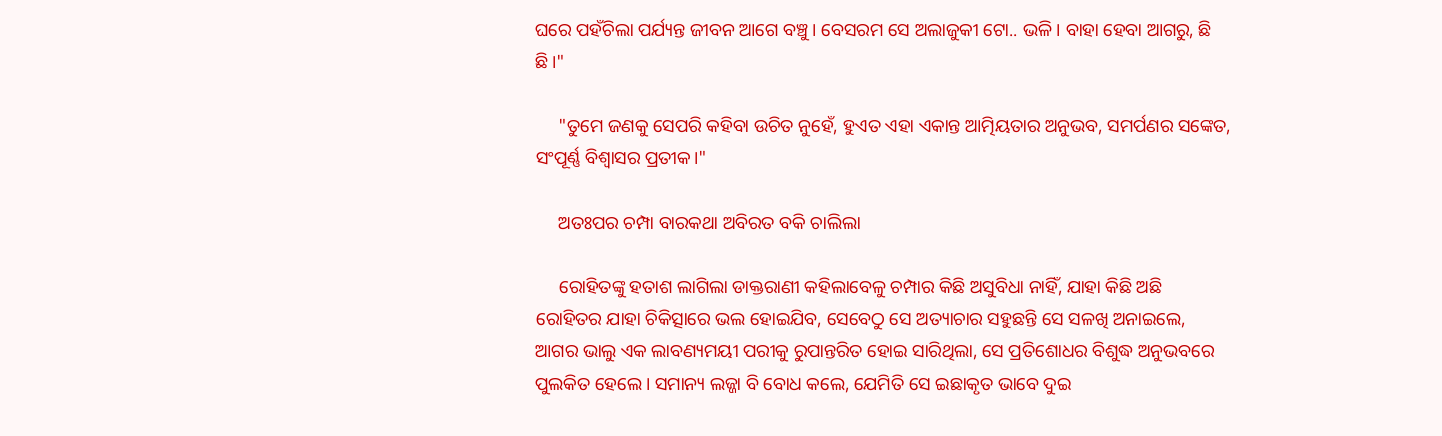ଘରେ ପହଁଚିଲା ପର୍ଯ୍ୟନ୍ତ ଜୀବନ ଆଗେ ବଞ୍ଚୁ। ବେସରମ ସେ ଅଲାଜୁକୀ ଟୋ.. ଭଳି। ବାହା ହେବା ଆଗରୁ, ଛି ଛି।"

     "ତୁମେ ଜଣକୁ ସେପରି କହିବା ଉଚିତ ନୁହେଁ, ହୁଏତ ଏହା ଏକାନ୍ତ ଆତ୍ମିୟତାର ଅନୁଭବ, ସମର୍ପଣର ସଙ୍କେତ, ସଂପୂର୍ଣ୍ଣ ବିଶ୍ୱାସର ପ୍ରତୀକ।"

     ଅତଃପର ଚମ୍ପା ବାରକଥା ଅବିରତ ବକି ଚାଲିଲା

     ରୋହିତଙ୍କୁ ହତାଶ ଲାଗିଲା ଡାକ୍ତରାଣୀ କହିଲାବେଳୁ ଚମ୍ପାର କିଛି ଅସୁବିଧା ନାହିଁ, ଯାହା କିଛି ଅଛି ରୋହିତର ଯାହା ଚିକିତ୍ସାରେ ଭଲ ହୋଇଯିବ, ସେବେଠୁ ସେ ଅତ୍ୟାଚାର ସହୁଛନ୍ତି ସେ ସଳଖି ଅନାଇଲେ, ଆଗର ଭାଲୁ ଏକ ଲାବଣ୍ୟମୟୀ ପରୀକୁ ରୁପାନ୍ତରିତ ହୋଇ ସାରିଥିଲା, ସେ ପ୍ରତିଶୋଧର ବିଶୁଦ୍ଧ ଅନୁଭବରେ ପୁଲକିତ ହେଲେ। ସମାନ୍ୟ ଲଜ୍ଜା ବି ବୋଧ କଲେ, ଯେମିତି ସେ ଇଛାକୃତ ଭାବେ ଦୁଇ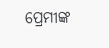ପ୍ରେମୀଙ୍କ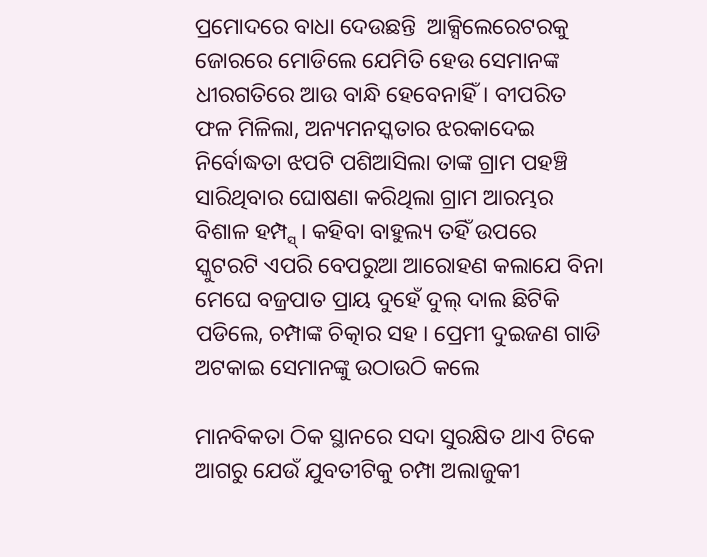ପ୍ରମୋଦରେ ବାଧା ଦେଉଛନ୍ତି  ଆକ୍ସିଲେରେଟରକୁ ଜୋରରେ ମୋଡିଲେ ଯେମିତି ହେଉ ସେମାନଙ୍କ ଧୀରଗତିରେ ଆଉ ବାନ୍ଧି ହେବେନାହିଁ। ବୀପରିତ ଫଳ ମିଳିଲା, ଅନ୍ୟମନସ୍କତାର ଝରକାଦେଇ ନିର୍ବୋଦ୍ଧତା ଝପଟି ପଶିଆସିଲା ତାଙ୍କ ଗ୍ରାମ ପହଞ୍ଚି ସାରିଥିବାର ଘୋଷଣା କରିଥିଲା ଗ୍ରାମ ଆରମ୍ଭର ବିଶାଳ ହମ୍ପ୍ସ୍। କହିବା ବାହୁଲ୍ୟ ତହିଁ ଉପରେ ସ୍କୁଟରଟି ଏପରି ବେପରୁଆ ଆରୋହଣ କଲାଯେ ବିନା ମେଘେ ବଜ୍ରପାତ ପ୍ରାୟ ଦୁହେଁ ଦୁଲ୍ ଦାଲ ଛିଟିକି ପଡିଲେ, ଚମ୍ପାଙ୍କ ଚିତ୍କାର ସହ । ପ୍ରେମୀ ଦୁଇଜଣ ଗାଡି ଅଟକାଇ ସେମାନଙ୍କୁ ଉଠାଉଠି କଲେ

ମାନବିକତା ଠିକ ସ୍ଥାନରେ ସଦା ସୁରକ୍ଷିତ ଥାଏ ଟିକେ ଆଗରୁ ଯେଉଁ ଯୁବତୀଟିକୁ ଚମ୍ପା ଅଲାଜୁକୀ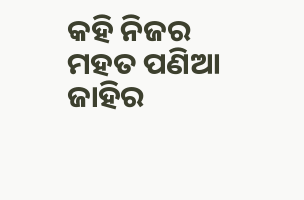କହି ନିଜର ମହତ ପଣିଆ ଜାହିର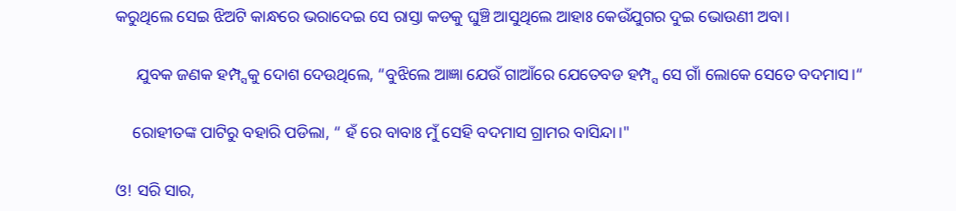କରୁଥିଲେ ସେଇ ଝିଅଟି କାନ୍ଧରେ ଭରାଦେଇ ସେ ରାସ୍ତା କଡକୁ ଘୁଞ୍ଚି ଆସୁଥିଲେ ଆହାଃ କେଉଁଯୁଗର ଦୁଇ ଭୋଉଣୀ ଅବା।

     ଯୁବକ ଜଣକ ହମ୍ପ୍ସକୁ ଦୋଶ ଦେଉଥିଲେ, “ବୁଝିଲେ ଆଜ୍ଞା ଯେଉଁ ଗାଆଁରେ ଯେତେବଡ ହମ୍ପ୍ସ ସେ ଗାଁ ଲୋକେ ସେତେ ବଦମାସ।“

    ରୋହୀତଙ୍କ ପାଟିରୁ ବହାରି ପଡିଲା, “ ହଁ ରେ ବାବାଃ ମୁଁ ସେହି ବଦମାସ ଗ୍ରାମର ବାସିନ୍ଦା।"

ଓ! ସରି ସାର,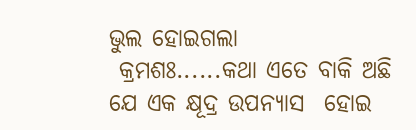ଭୁଲ ହୋଇଗଲା
 କ୍ରମଶଃ......କଥା ଏତେ ବାକି ଅଛି ଯେ ଏକ କ୍ଷୂଦ୍ର ଉପନ୍ୟାସ  ହୋଇ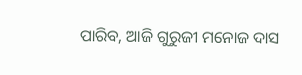ପାରିବ, ଆଜି ଗୁରୁଜୀ ମନୋଜ ଦାସ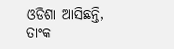ଓଡିଶା ଆସିଛନ୍ତି, ତାଂକ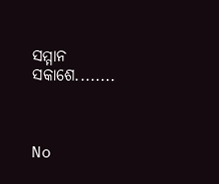ସମ୍ମାନ ସକାଶେ........



No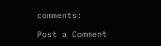comments:

Post a Comment